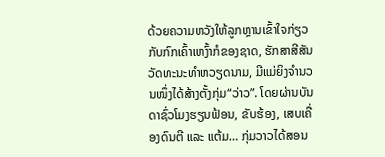ດ້ວຍຄວາມຫວັງໃຫ້ລູກຫຼານເຂົ້າໃຈກ່ຽວກັບກົກເຄົ້າເຫງົ້າກໍຂອງຊາດ, ຮັກສາສີສັນວັດທະນະທຳຫວຽດນາມ, ມີແມ່ຍິງຈຳນວນໜຶ່ງໄດ້ສ້າງຕັ້ງກຸ່ມ“ວ່າວ”. ໂດຍຜ່ານບັນດາຊົ່ວໂມງຮຽນຟ້ອນ, ຂັບຮ້ອງ, ເສບເຄື່ອງດົນຕີ ແລະ ແຕ້ມ… ກຸ່ມວາວໄດ້ສອນ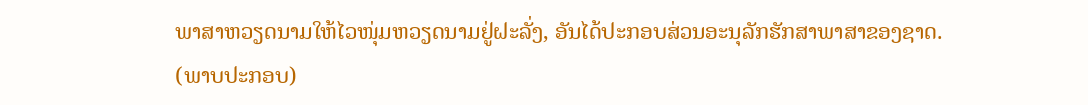ພາສາຫວຽດນາມໃຫ້ໄວໜຸ່ມຫວຽດນາມຢູ່ຝະລັ່ງ, ອັນໄດ້ປະກອບສ່ວນອະນຸລັກຮັກສາພາສາຂອງຊາດ.
(ພາບປະກອບ)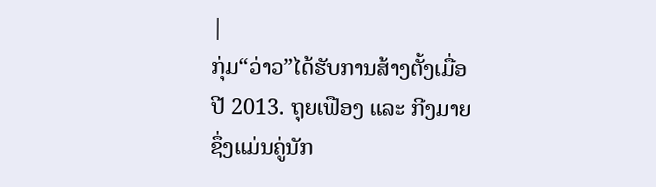|
ກຸ່ມ“ວ່າວ”ໄດ້ຮັບການສ້າງຕັ້ງເມື່ອປີ 2013. ຖຸຍເຟືອງ ແລະ ກີງມາຍ ຊຶ່ງແມ່ນຄູ່ນັກ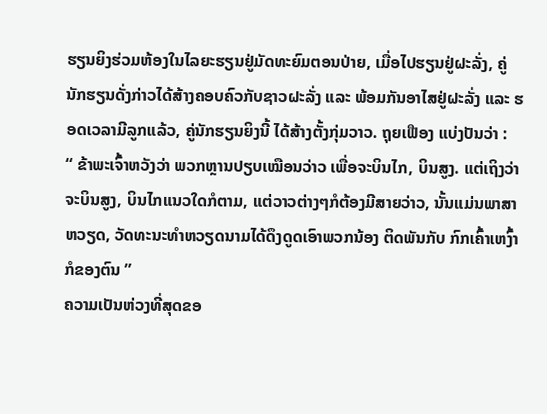ຮຽນຍິງຮ່ວມຫ້ອງໃນໄລຍະຮຽນຢູ່ມັດທະຍົມຕອນປ່າຍ, ເມື່ອໄປຮຽນຢູ່ຝະລັ່ງ, ຄູ່ນັກຮຽນດັ່ງກ່າວໄດ້ສ້າງຄອບຄົວກັບຊາວຝະລັ່ງ ແລະ ພ້ອມກັນອາໄສຢູ່ຝະລັ່ງ ແລະ ຮອດເວລາມີລູກແລ້ວ, ຄູ່ນັກຮຽນຍິງນີ້ ໄດ້ສ້າງຕັ້ງກຸ່ມວາວ. ຖຸຍເຟືອງ ແບ່ງປັນວ່າ :
“ ຂ້າພະເຈົ້າຫວັງວ່າ ພວກຫຼານປຽບເໝືອນວ່າວ ເພື່ອຈະບິນໄກ, ບິນສູງ. ແຕ່ເຖິງວ່າຈະບິນສູງ, ບິນໄກແນວໃດກໍຕາມ, ແຕ່ວາວຕ່າງໆກໍຕ້ອງມີສາຍວ່າວ, ນັ້ນແມ່ນພາສາຫວຽດ, ວັດທະນະທຳຫວຽດນາມໄດ້ດຶງດູດເອົາພວກນ້ອງ ຕິດພັນກັບ ກົກເຄົ້າເຫງົ້າກໍຂອງຕົນ ”
ຄວາມເປັນຫ່ວງທີ່ສຸດຂອ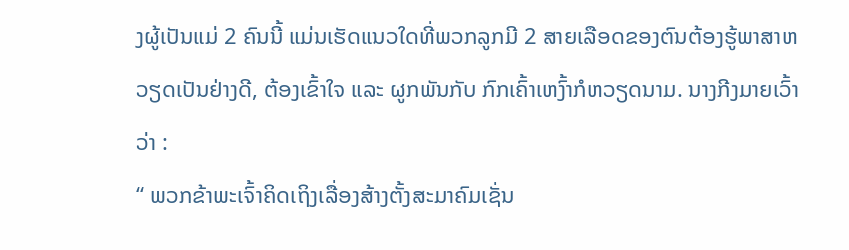ງຜູ້ເປັນແມ່ 2 ຄົນນີ້ ແມ່ນເຮັດແນວໃດທີ່ພວກລູກມີ 2 ສາຍເລືອດຂອງຕົນຕ້ອງຮູ້ພາສາຫວຽດເປັນຢ່າງດີ, ຕ້ອງເຂົ້າໃຈ ແລະ ຜູກພັນກັບ ກົກເຄົ້າເຫງົ້າກໍຫວຽດນາມ. ນາງກີງມາຍເວົ້າວ່າ :
“ ພວກຂ້າພະເຈົ້າຄິດເຖິງເລື່ອງສ້າງຕັ້ງສະມາຄົມເຊັ່ນ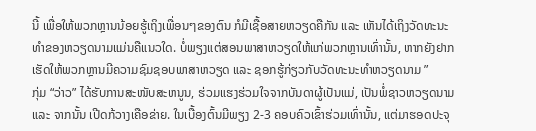ນີ້ ເພື່ອໃຫ້ພວກຫຼານນ້ອຍຮູ້ເຖິງເພື່ອນໆຂອງຕົນ ກໍມີເຊື້ອສາຍຫວຽດຄືກັນ ແລະ ເຫັນໄດ້ເຖິງວັດທະນະທຳຂອງຫວຽດນາມແມ່ນຄືແນວໃດ. ບໍ່ພຽງແຕ່ສອນພາສາຫວຽດໃຫ້ແກ່ພວກຫຼານເທົ່ານັ້ນ, ຫາກຍັງຢາກເຮັດໃຫ້ພວກຫຼານມີຄວາມຊົມຊອບພາສາຫວຽດ ແລະ ຊອກຮູ້ກ່ຽວກັບວັດທະນະທຳຫວຽດນາມ ”
ກຸ່ມ “ວ່າວ” ໄດ້ຮັບການສະໜັບສະຫນູນ, ຮ່ວມແຮງຮ່ວມໃຈຈາກບັນດາຜູ້ເປັນແມ່, ເປັນພໍ່ຊາວຫວຽດນາມ ແລະ ຈາກນັ້ນ ເປີດກ້ວາງເຄືອຂ່າຍ. ໃນເບື້ອງຕົ້ນມີພຽງ 2-3 ຄອບຄົວເຂົ້າຮ່ວມເທົ່ານັ້ນ, ແຕ່ມາຮອດປະຈຸ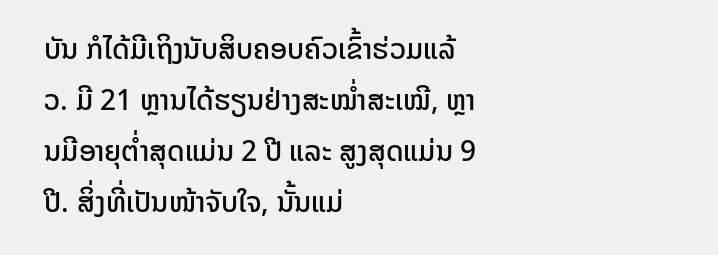ບັນ ກໍໄດ້ມີເຖິງນັບສິບຄອບຄົວເຂົ້າຮ່ວມແລ້ວ. ມີ 21 ຫຼານໄດ້ຮຽນຢ່າງສະໝ່ຳສະເໝີ, ຫຼານມີອາຍຸຕ່ຳສຸດແມ່ນ 2 ປີ ແລະ ສູງສຸດແມ່ນ 9 ປີ. ສິ່ງທີ່ເປັນໜ້າຈັບໃຈ, ນັ້ນແມ່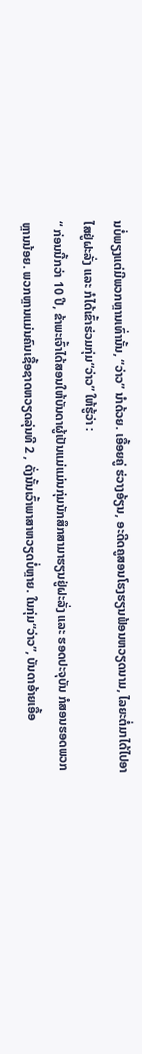ນບໍ່ພຽງແຕ່ມີພວກຫຼານເທົ່ານັ້ນ, “ວ່າວ” ນຳດ້ວຍ. ເອື້ອຍຄູ່ ຮ່ວາງອ້ຽນ, ອະດີດຄູສອນໂຮງຮຽນຟ້ອນຫວຽດນາມ, ໄລຍະຕໍ່ມາໄດ້ໄປອາໄສຢູ່ຝະລັ່ງ ແລະ ກໍໄດ້ເຂົ້າຮ່ວມກຸ່ມ“ວ່າວ” ໃຫ້ຮູ້ວ່າ :
“ ກ່ອນນີ້ກວ່າ 10 ປີ, ຂ້າພະເຈົ້າໄດ້ສອນໃຫ້ບັນດາຜູ້ເປັນແມ່ແມ່ນກຸ່ມນັກສຶກສາມາຮຽນຢູ່ຝະລັ່ງ ແລະ ຮອດປະຈຸບັນ ກໍສອນຮອດພວກຫຼານນ້ອຍ. ພວກຫຼານແມ່ນຄົນເຊື້ອຊາດຫວຽດລຸ່ນທີ 2 , ດັ່ງນັ້ນເວົ້າພາສາຫວຽດບໍ່ຫຼາຍ. ໃນກຸ່ມ“ວ່າວ”, ບັນດາອ້າຍເອື້ອ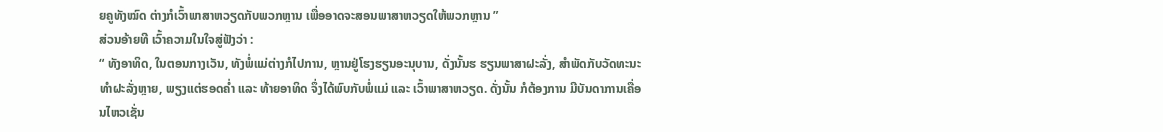ຍຄູທັງໝົດ ຕ່າງກໍເວົ້າພາສາຫວຽດກັບພວກຫຼານ ເພື່ອອາດຈະສອນພາສາຫວຽດໃຫ້ພວກຫຼານ ”
ສ່ວນອ້າຍທີ ເວົ້າຄວາມໃນໃຈສູ່ຟັງວ່າ :
“ ທັງອາທິດ, ໃນຕອນກາງເວັນ, ທັງພໍ່ແມ່ຕ່າງກໍໄປການ, ຫຼານຢູ່ໂຮງຮຽນອະນຸບານ, ດັ່ງນັ້ນຮ ຮຽນພາສາຝະລັ່ງ, ສຳພັດກັບວັດທະນະທຳຝະລັ່ງຫຼາຍ, ພຽງແຕ່ຮອດຄ່ຳ ແລະ ທ້າຍອາທິດ ຈຶ່ງໄດ້ພົບກັບພໍ່ແມ່ ແລະ ເວົ້າພາສາຫວຽດ. ດັ່ງນັ້ນ ກໍຕ້ອງການ ມີບັນດາການເຄື່ອນໄຫວເຊັ່ນ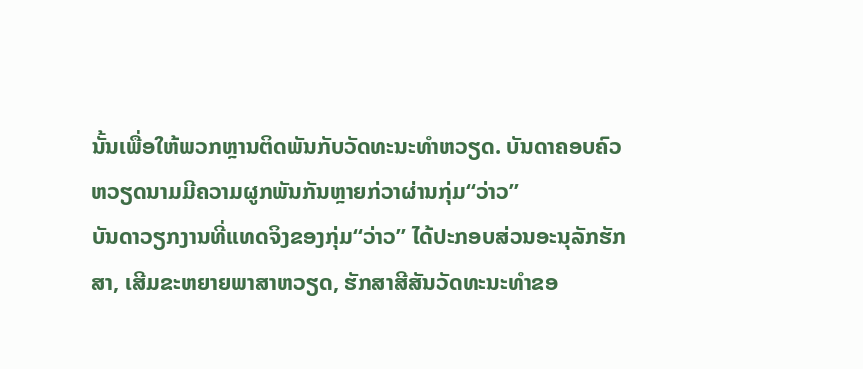ນັ້ນເພື່ອໃຫ້ພວກຫຼານຕິດພັນກັບວັດທະນະທຳຫວຽດ. ບັນດາຄອບຄົວຫວຽດນາມມີຄວາມຜູກພັນກັນຫຼາຍກ່ວາຜ່ານກຸ່ມ“ວ່າວ”
ບັນດາວຽກງານທີ່ແທດຈິງຂອງກຸ່ມ“ວ່າວ” ໄດ້ປະກອບສ່ວນອະນຸລັກຮັກສາ, ເສີມຂະຫຍາຍພາສາຫວຽດ, ຮັກສາສີສັນວັດທະນະທຳຂອ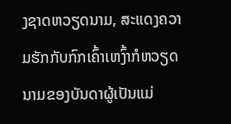ງຊາດຫວຽດນາມ, ສະແດງຄວາມຮັກກັບກົກເຄົ້າເຫງົ້າກໍຫວຽດນາມຂອງບັນດາຜູ້ເປັນແມ່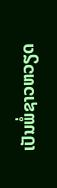ເປັນພໍ່ຊາວຫວຽດ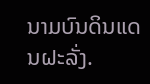ນາມບົນດິນແດນຝະລັ່ງ.